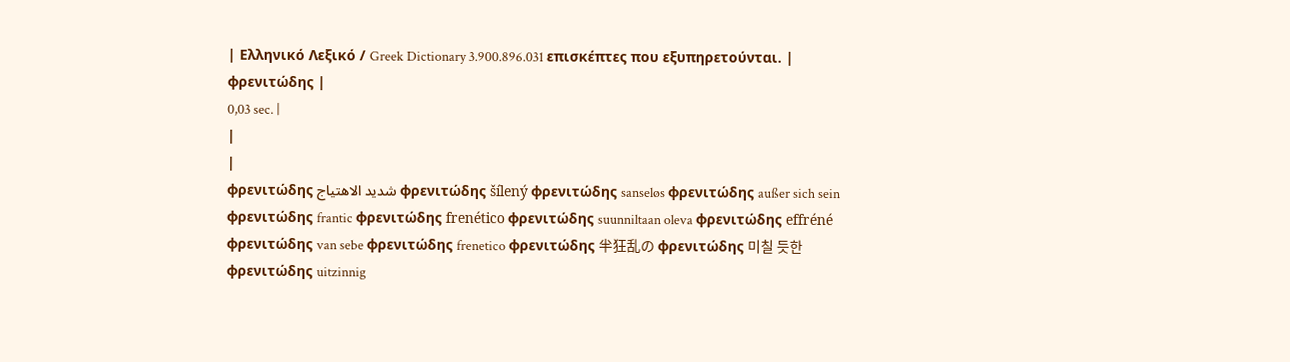| Ελληνικό Λεξικό / Greek Dictionary 3.900.896.031 επισκέπτες που εξυπηρετούνται. |
φρενιτώδης |
0,03 sec. |
|
|
φρενιτώδης شديد الاهتياج φρενιτώδης šílený φρενιτώδης sanseløs φρενιτώδης außer sich sein φρενιτώδης frantic φρενιτώδης frenético φρενιτώδης suunniltaan oleva φρενιτώδης effréné φρενιτώδης van sebe φρενιτώδης frenetico φρενιτώδης 半狂乱の φρενιτώδης 미칠 듯한 φρενιτώδης uitzinnig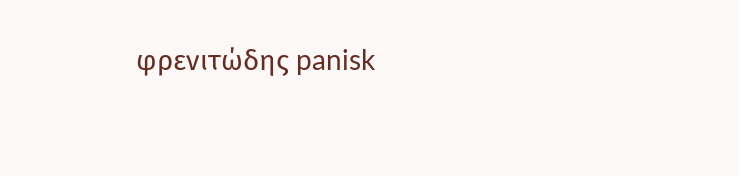φρενιτώδης panisk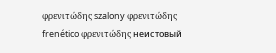φρενιτώδης szalony φρενιτώδης frenético φρενιτώδης неистовый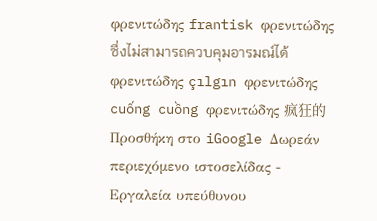φρενιτώδης frantisk φρενιτώδης ซึ่งไม่สามารถควบคุมอารมณ์ได้ φρενιτώδης çılgın φρενιτώδης cuống cuồng φρενιτώδης 疯狂的 Προσθήκη στο iGoogle Δωρεάν περιεχόμενο ιστοσελίδας - Εργαλεία υπεύθυνου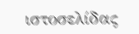ιστοσελίδας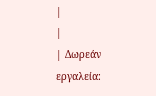|
|
| Δωρεάν εργαλεία: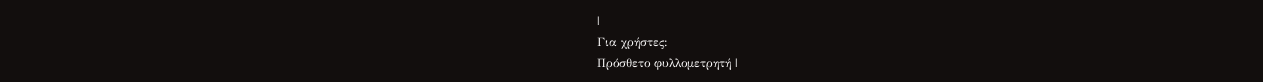|
Για χρήστες:
Πρόσθετο φυλλομετρητή |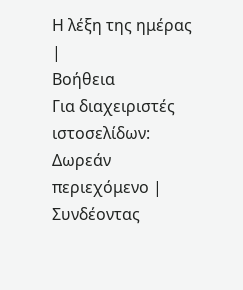Η λέξη της ημέρας |
Βοήθεια
Για διαχειριστές ιστοσελίδων: Δωρεάν περιεχόμενο | Συνδέοντας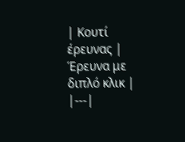| Κουτί έρευνας | Έρευνα με διπλό κλικ |
|---|